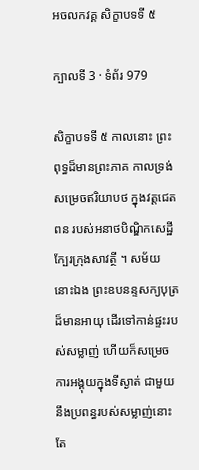អចលកវគ្គ សិក្ខាបទទី ៥

ក្បាលទី 3 · ទំព័រ 979

សិក្ខាបទទី ៥ កាលនោះ ព្រះពុទ្ធដ៏មានព្រះភាគ កាលទ្រង់សម្រេចឥរិយាបថ ក្នុងវត្តជេតពន របស់អនាថបិណ្ឌិកសេដ្ឋី ក្បែរក្រុងសាវត្ថី ។ សម័យ នោះឯង ព្រះឧបនន្ទសក្យបុត្រដ៏មានអាយុ ដើរទៅកាន់ផ្ទះរបស់សម្លាញ់ ហើយក៏សម្រេចការអង្គុយក្នុងទីស្ងាត់ ជាមួយនឹងប្រពន្ធរបស់សម្លាញ់នោះ តែ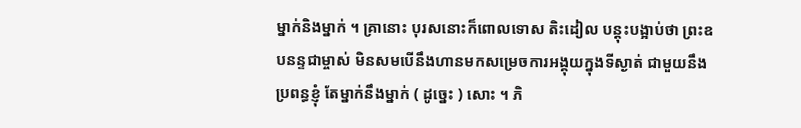ម្នាក់និងម្នាក់ ។ គ្រានោះ បុរសនោះក៏ពោលទោស តិះដៀល បន្តុះបង្អាប់ថា ព្រះឧបនន្ទជាម្ចាស់ មិនសមបើនឹងហានមកសម្រេចការអង្គុយក្នុងទីស្ងាត់ ជាមួយនឹង ប្រពន្ធខ្ញុំ តែម្នាក់នឹងម្នាក់ ( ដូច្នេះ ) សោះ ។ ភិ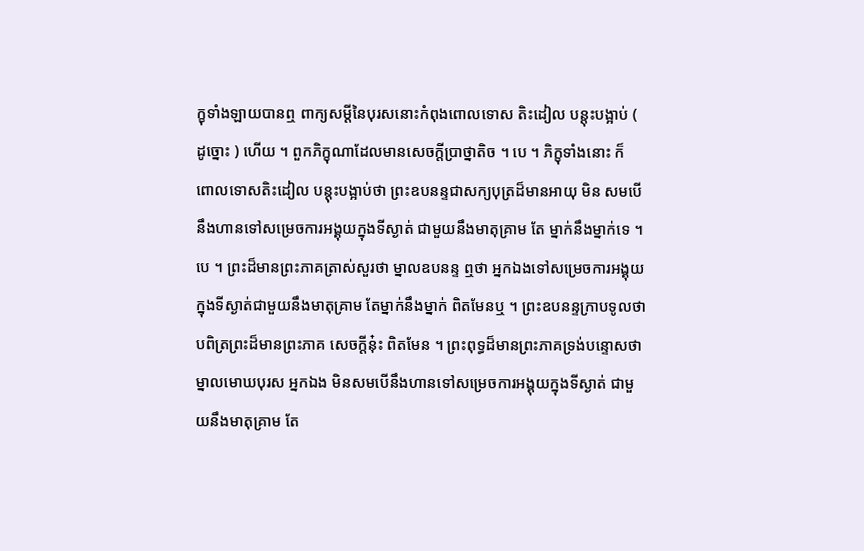ក្ខុទាំងឡាយបានឮ ពាក្យសម្តីនៃបុរសនោះកំពុងពោលទោស តិះដៀល បន្តុះបង្អាប់ ( ដូច្នោះ ) ហើយ ។ ពួកភិក្ខុណាដែលមានសេចក្តីប្រាថ្នាតិច ។ បេ ។ ភិក្ខុទាំងនោះ ក៏ ពោលទោសតិះដៀល បន្តុះបង្អាប់ថា ព្រះឧបនន្ទជាសក្យបុត្រដ៏មានអាយុ មិន សមបើនឹងហានទៅសម្រេចការអង្គុយក្នុងទីស្ងាត់ ជាមួយនឹងមាតុគ្រាម តែ ម្នាក់នឹងម្នាក់ទេ ។ បេ ។ ព្រះដ៏មានព្រះភាគត្រាស់សួរថា ម្នាលឧបនន្ទ ឮថា អ្នកឯងទៅសម្រេចការអង្គុយក្នុងទីស្ងាត់ជាមួយនឹងមាតុគ្រាម តែម្នាក់នឹងម្នាក់ ពិតមែនឬ ។ ព្រះឧបនន្ទក្រាបទូលថា បពិត្រព្រះដ៏មានព្រះភាគ សេចក្តីនុ៎ះ ពិតមែន ។ ព្រះពុទ្ធដ៏មានព្រះភាគទ្រង់បន្ទោសថា ម្នាលមោឃបុរស អ្នកឯង មិនសមបើនឹងហានទៅសម្រេចការអង្គុយក្នុងទីស្ងាត់ ជាមួយនឹងមាតុគ្រាម តែ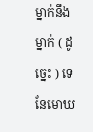ម្នាក់នឹងម្នាក់ ( ដូច្នេះ ) ទេ នែមោឃ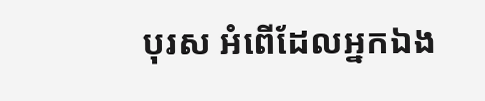បុរស អំពើដែលអ្នកឯង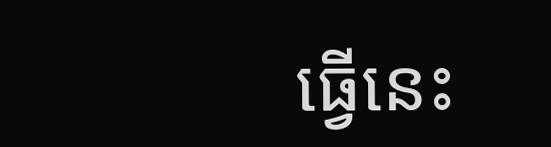ធ្វើនេះ